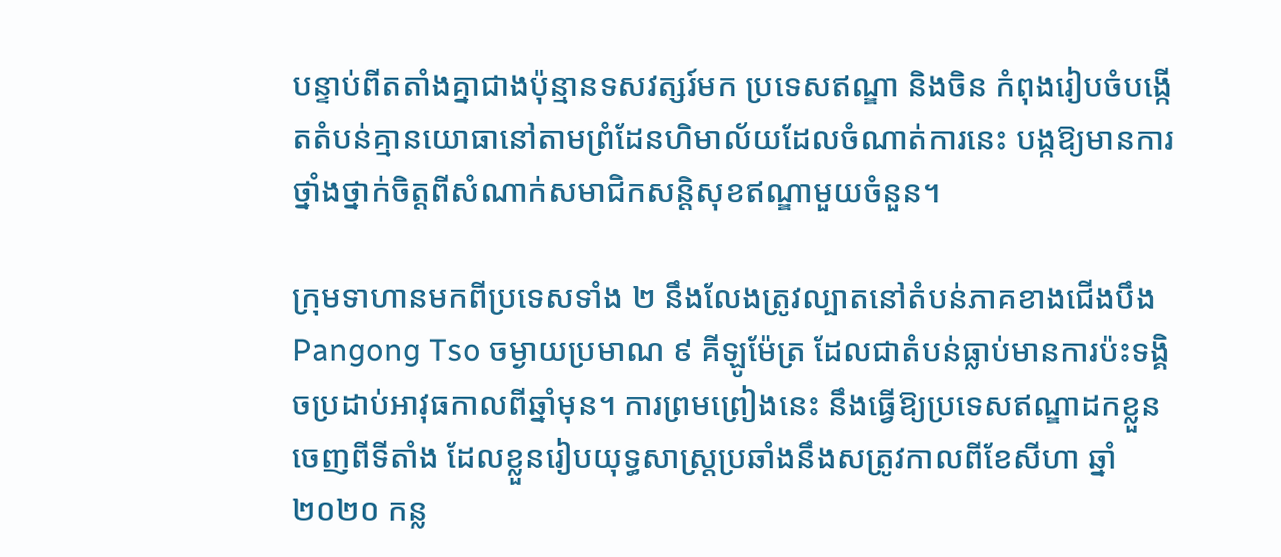បន្ទាប់ពីតតាំងគ្នាជាងប៉ុន្មានទសវត្សរ៍មក ប្រទេសឥណ្ឌា និងចិន កំពុងរៀបចំបង្កើតតំបន់គ្មានយោធានៅតាមព្រំដែនហិមាល័យដែលចំណាត់ការនេះ បង្កឱ្យមានការថ្នាំងថ្នាក់ចិត្តពីសំណាក់សមាជិកសន្តិសុខឥណ្ឌាមួយចំនួន។

ក្រុមទាហានមកពីប្រទេសទាំង ២ នឹងលែងត្រូវល្បាតនៅតំបន់ភាគខាងជើងបឹង Pangong Tso ចម្ងាយប្រមាណ ៩ គីឡូម៉ែត្រ ដែលជាតំបន់ធ្លាប់មានការប៉ះទង្គិចប្រដាប់អាវុធកាលពីឆ្នាំមុន។ ការព្រមព្រៀងនេះ នឹងធ្វើឱ្យប្រទេសឥណ្ឌាដកខ្លួនចេញពីទីតាំង ដែលខ្លួនរៀបយុទ្ធសាស្ត្រប្រឆាំងនឹងសត្រូវកាលពីខែសីហា ឆ្នាំ ២០២០ កន្ល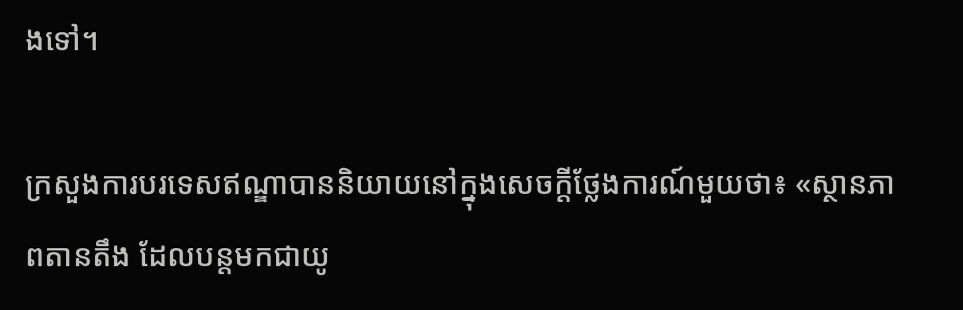ងទៅ។

ក្រសួងការបរទេសឥណ្ឌាបាននិយាយនៅក្នុងសេចក្តីថ្លែងការណ៍មួយថា៖ «ស្ថានភាពតានតឹង ដែលបន្តមកជាយូ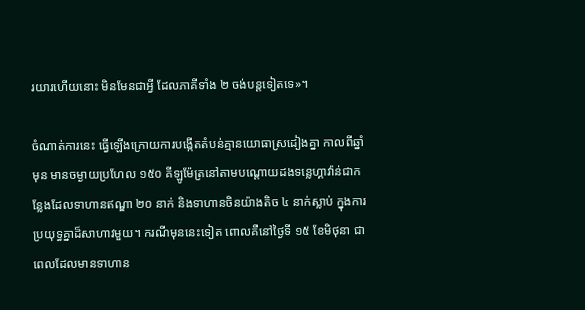រយារហើយនោះ មិនមែនជាអ្វី ដែលភាគីទាំង ២ ចង់បន្តទៀតទេ»។

ចំណាត់ការនេះ ធ្វើឡើងក្រោយការបង្កើតតំបន់គ្មានយោធាស្រដៀងគ្នា កាលពីឆ្នាំមុន មានចម្ងាយប្រហែល ១៥០ គីឡូម៉ែត្រនៅតាមបណ្តោយដងទន្លេហ្គាវ៉ាន់ជាកន្លែងដែលទាហានឥណ្ឌា ២០ នាក់ និងទាហានចិនយ៉ាងតិច ៤ នាក់ស្លាប់ ក្នុងការប្រយុទ្ធគ្នាដ៏សាហាវមួយ។ ករណីមុននេះទៀត ពោលគឺនៅថ្ងៃទី ១៥ ខែមិថុនា ជាពេលដែលមានទាហាន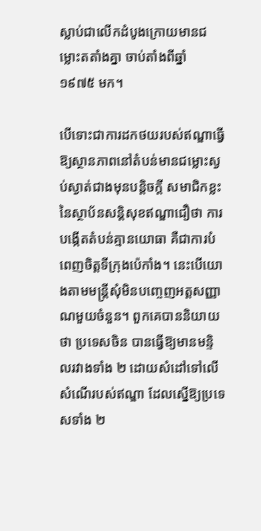ស្លាប់ជាលើកដំបូងក្រោយមានជម្លោះតតាំងគ្នា ចាប់តាំងពីឆ្នាំ ១៩៧៥ មក។

បើទោះជាការដកថយរបស់ឥណ្ឌាធ្វើឱ្យស្ថានភាពនៅតំបន់មានជម្លោះស្ងប់ស្ងាត់ជាងមុនបន្តិចក្ដី សមាជិកខ្លះនៃស្ថាប័នសន្តិសុខឥណ្ឌាជឿថា ការបង្កើតតំបន់គ្មានយោធា គឺជាការបំពេញចិត្តទីក្រុងប៉េកាំង។ នេះបើយោងតាមមន្ត្រីសុំមិនបញ្ចេញអត្តសញ្ញាណមួយចំនួន។ ពួកគេបាននិយាយថា ប្រទេសចិន បានធ្វើឱ្យមានមន្ទិលរវាងទាំង ២ ដោយសំដៅទៅលើសំណើរបស់ឥណ្ឌា ដែលស្នើឱ្យប្រទេសទាំង ២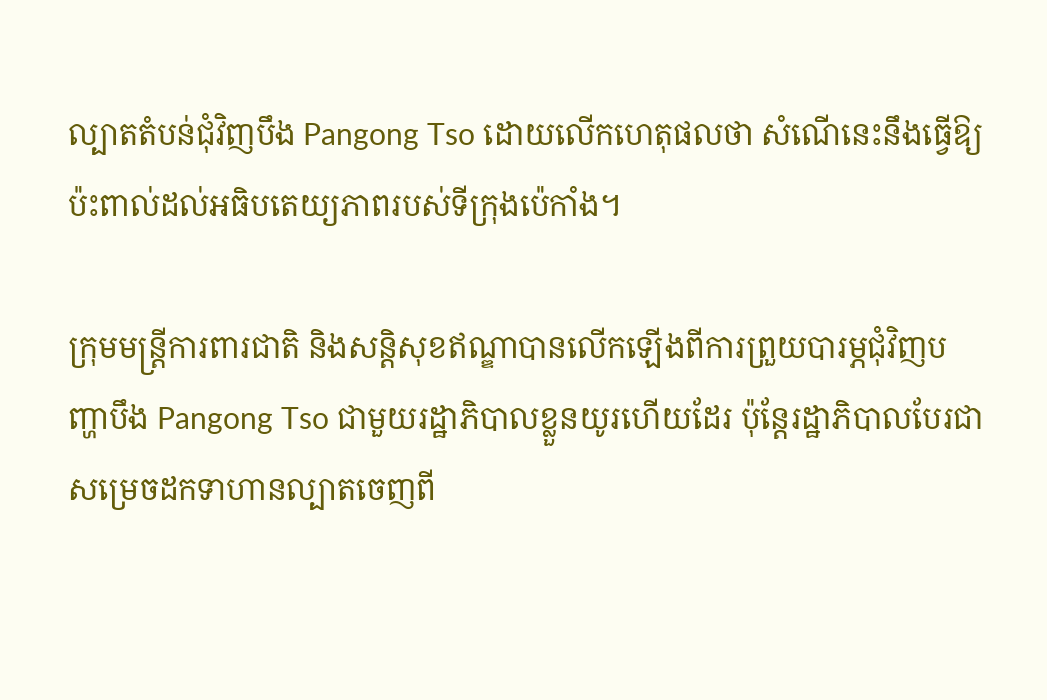ល្បាតតំបន់ជុំវិញបឹង Pangong Tso ដោយលើកហេតុផលថា សំណើនេះនឹងធ្វើឱ្យប៉ះពាល់ដល់អធិបតេយ្យភាពរបស់ទីក្រុងប៉េកាំង។

ក្រុមមន្ត្រីការពារជាតិ និងសន្តិសុខឥណ្ឌាបានលើកឡើងពីការព្រួយបារម្ភជុំវិញបញ្ហាបឹង Pangong Tso ជាមួយរដ្ឋាភិបាលខ្លួនយូរហើយដែរ ប៉ុន្តែរដ្ឋាភិបាលបែរជាសម្រេចដកទាហានល្បាតចេញពី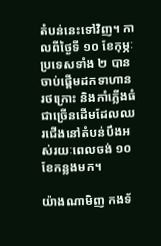តំបន់នេះទៅវិញ។ កាលពីថ្ងៃទី ១០ ខែកុម្ភៈ ប្រទេសទាំង ២ បានចាប់ផ្តើមដកទាហាន រថក្រោះ និងកាំភ្លើងធំជាច្រើនដើមដែលឈរជើងនៅតំបន់បឹងអស់រយៈពេលចង់ ១០ ខែកន្លងមក។

យ៉ាងណាមិញ កងទ័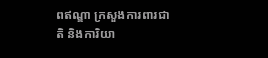ពឥណ្ឌា ក្រសួងការពារជាតិ និងការិយា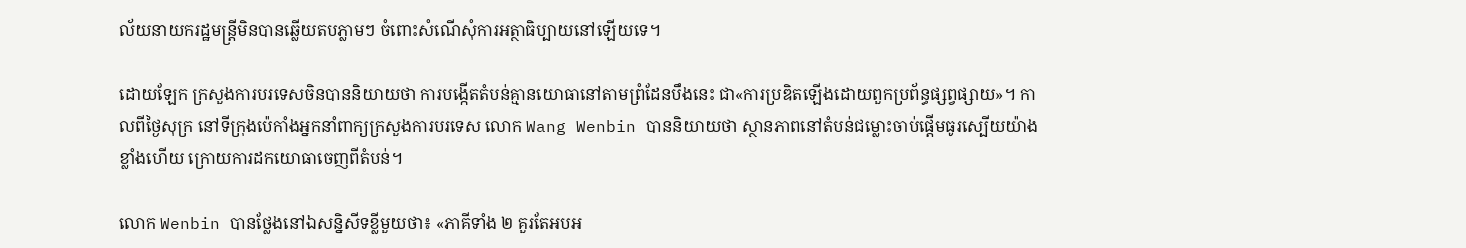ល័យនាយករដ្ឋមន្ត្រីមិនបានឆ្លើយតបភ្លាមៗ ចំពោះសំណើសុំការអត្ថាធិប្បាយនៅឡើយទេ។

ដោយឡែក ក្រសួងការបរទេសចិនបាននិយាយថា ការបង្កើតតំបន់គ្មានយោធានៅតាមព្រំដែនបឹងនេះ ជា«ការប្រឌិតឡើងដោយពួកប្រព័ន្ធផ្សព្វផ្សាយ»។ កាលពីថ្ងៃសុក្រ នៅទីក្រុងប៉េកាំងអ្នកនាំពាក្យក្រសួងការបរទេស លោក Wang Wenbin បាននិយាយថា ស្ថានភាពនៅតំបន់ជម្លោះចាប់ផ្ដើមធូរស្បើយយ៉ាងខ្លាំងហើយ ក្រោយការដកយោធាចេញពីតំបន់។

លោក Wenbin បានថ្លែងនៅឯសន្និសីទខ្លីមួយថា៖ «ភាគីទាំង ២ គួរតែអបអ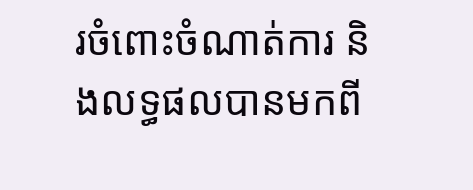រចំពោះចំណាត់ការ និងលទ្ធផលបានមកពី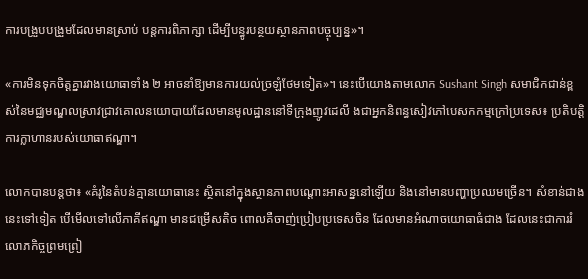ការបង្រួបបង្រួមដែលមានស្រាប់ បន្តការពិភាក្សា ដើម្បីបន្ធូរបន្ថយស្ថានភាពបច្ចុប្បន្ន»។

«ការមិនទុកចិត្តគ្នារវាងយោធាទាំង ២ អាចនាំឱ្យមានការយល់ច្រឡំថែមទៀត»។ នេះបើយោងតាមលោក Sushant Singh សមាជិកជាន់ខ្ពស់នៃមជ្ឈមណ្ឌលស្រាវជ្រាវគោលនយោបាយដែលមានមូលដ្ឋាននៅទីក្រុងញូវដេលី ងជាអ្នកនិពន្ធសៀវភៅបេសកកម្មក្រៅប្រទេស៖ ប្រតិបត្តិការក្លាហានរបស់យោធាឥណ្ឌា។

លោកបានបន្តថា៖ «គំរូនៃតំបន់គ្មានយោធានេះ ស្ថិតនៅក្នុងស្ថានភាពបណ្តោះអាសន្ននៅឡើយ និងនៅមានបញ្ហាប្រឈមច្រើន។ សំខាន់ជាងនេះទៅទៀត បើមើលទៅលើភាគីឥណ្ឌា មានជម្រើសតិច ពោលគឺចាញ់ប្រៀបប្រទេសចិន ដែលមានអំណាចយោធាធំជាង ដែលនេះជាការរំលោភកិច្ចព្រមព្រៀ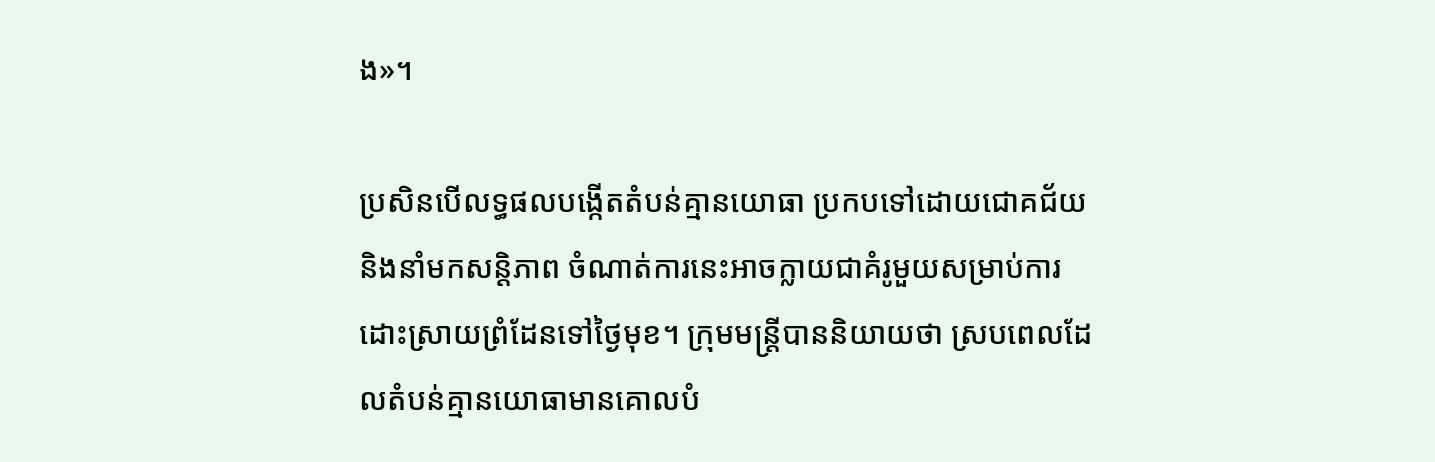ង»។

ប្រសិនបើលទ្ធផលបង្កើតតំបន់គ្មានយោធា ប្រកបទៅដោយជោគជ័យ និងនាំមកសន្តិភាព ចំណាត់ការនេះអាចក្លាយជាគំរូមួយសម្រាប់ការដោះស្រាយព្រំដែនទៅថ្ងៃមុខ។ ក្រុមមន្ត្រីបាននិយាយថា ស្របពេលដែលតំបន់គ្មានយោធាមានគោលបំ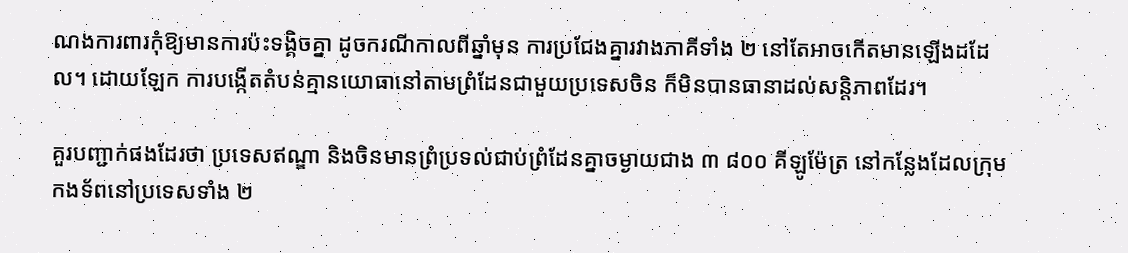ណងការពារកុំឱ្យមានការប៉ះទង្គិចគ្នា ដូចករណីកាលពីឆ្នាំមុន ការប្រជែងគ្នារវាងភាគីទាំង ២ នៅតែអាចកើតមានឡើងដដែល។ ដោយឡែក ការបង្កើតតំបន់គ្មានយោធានៅតាមព្រំដែនជាមួយប្រទេសចិន ក៏មិនបានធានាដល់សន្តិភាពដែរ។

គួរបញ្ជាក់ផងដែរថា ប្រទេសឥណ្ឌា និងចិនមានព្រំប្រទល់ជាប់ព្រំដែនគ្នាចម្ងាយជាង ៣ ៨០០ គីឡូម៉ែត្រ នៅកន្លែងដែលក្រុមកងទ័ពនៅប្រទេសទាំង ២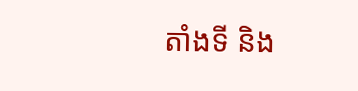តាំងទី និង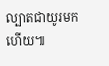ល្បាតជាយូរមកហើយ៕